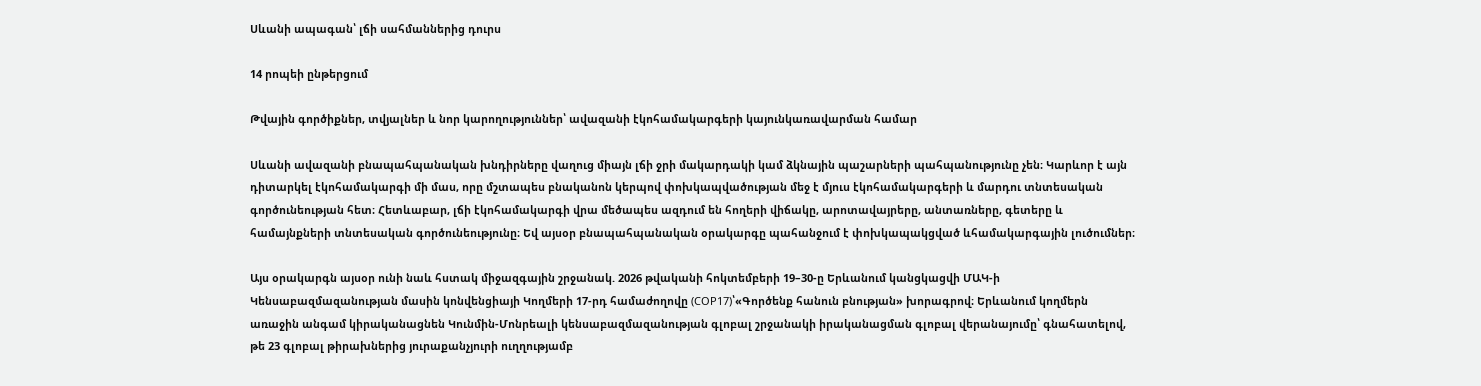Սևանի ապագան՝ լճի սահմաններից դուրս

14 րոպեի ընթերցում

Թվային գործիքներ, տվյալներ և նոր կարողություններ՝ ավազանի էկոհամակարգերի կայունկառավարման համար

Սևանի ավազանի բնապահպանական խնդիրները վաղուց միայն լճի ջրի մակարդակի կամ ձկնային պաշարների պահպանությունը չեն։ Կարևոր է այն դիտարկել էկոհամակարգի մի մաս, որը մշտապես բնականոն կերպով փոխկապվածության մեջ է մյուս էկոհամակարգերի և մարդու տնտեսական գործունեության հետ։ Հետևաբար, լճի էկոհամակարգի վրա մեծապես ազդում են հողերի վիճակը, արոտավայրերը, անտառները, գետերը և համայնքների տնտեսական գործունեությունը։ Եվ այսօր բնապահպանական օրակարգը պահանջում է փոխկապակցված ևհամակարգային լուծումներ։

Այս օրակարգն այսօր ունի նաև հստակ միջազգային շրջանակ. 2026 թվականի հոկտեմբերի 19–30-ը Երևանում կանցկացվի ՄԱԿ-ի Կենսաբազմազանության մասին կոնվենցիայի Կողմերի 17-րդ համաժողովը (COP17)՝«Գործենք հանուն բնության» խորագրով։ Երևանում կողմերն առաջին անգամ կիրականացնեն Կունմին-Մոնրեալի կենսաբազմազանության գլոբալ շրջանակի իրականացման գլոբալ վերանայումը՝ գնահատելով, թե 23 գլոբալ թիրախներից յուրաքանչյուրի ուղղությամբ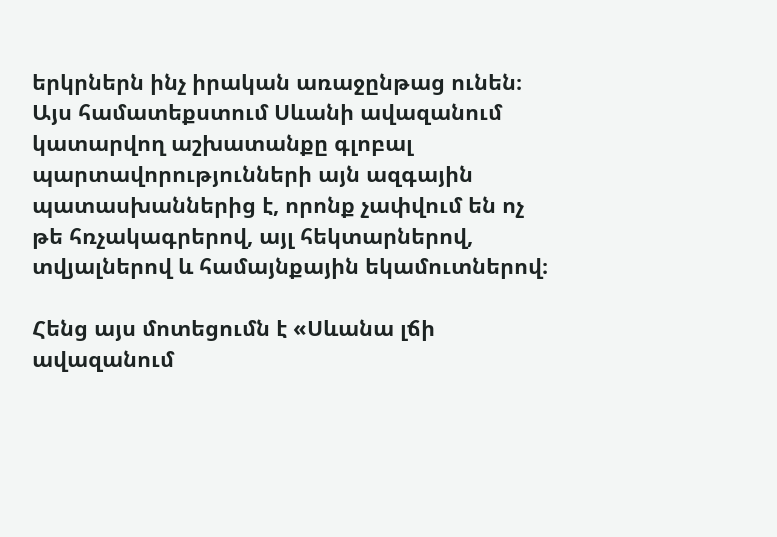երկրներն ինչ իրական առաջընթաց ունեն։ Այս համատեքստում Սևանի ավազանում կատարվող աշխատանքը գլոբալ պարտավորությունների այն ազգային պատասխաններից է, որոնք չափվում են ոչ թե հռչակագրերով, այլ հեկտարներով, տվյալներով և համայնքային եկամուտներով։

Հենց այս մոտեցումն է «Սևանա լճի ավազանում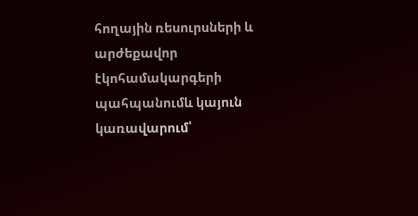հողային ռեսուրսների և արժեքավոր էկոհամակարգերի պահպանումև կայուն կառավարում՝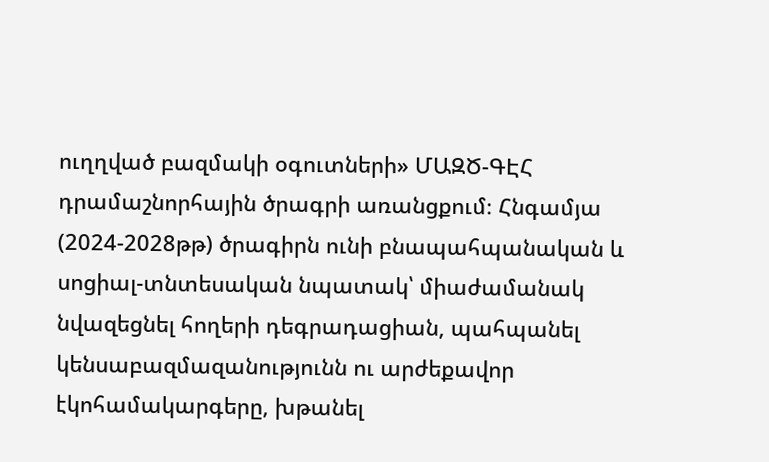ուղղված բազմակի օգուտների» ՄԱԶԾ-ԳԷՀ դրամաշնորհային ծրագրի առանցքում։ Հնգամյա (2024-2028թթ) ծրագիրն ունի բնապահպանական և սոցիալ-տնտեսական նպատակ՝ միաժամանակ նվազեցնել հողերի դեգրադացիան, պահպանել կենսաբազմազանությունն ու արժեքավոր էկոհամակարգերը, խթանել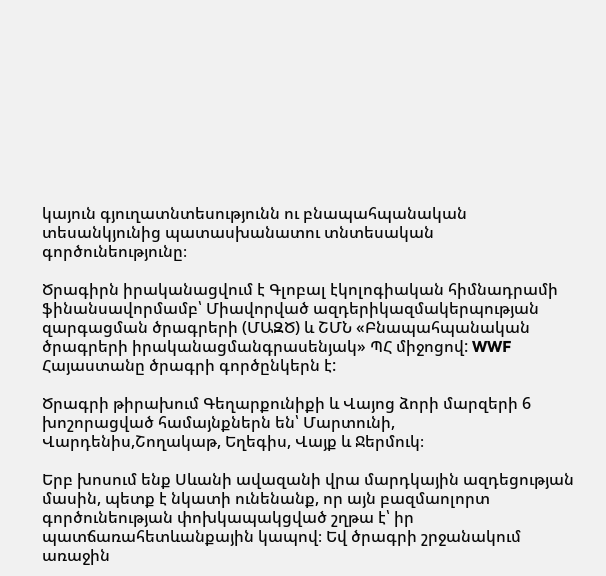կայուն գյուղատնտեսությունն ու բնապահպանական տեսանկյունից պատասխանատու տնտեսական գործունեությունը։

Ծրագիրն իրականացվում է Գլոբալ էկոլոգիական հիմնադրամի ֆինանսավորմամբ՝ Միավորված ազդերիկազմակերպության զարգացման ծրագրերի (ՄԱԶԾ) և ՇՄՆ «Բնապահպանական ծրագրերի իրականացմանգրասենյակ» ՊՀ միջոցով: WWF Հայաստանը ծրագրի գործընկերն է:

Ծրագրի թիրախում Գեղարքունիքի և Վայոց ձորի մարզերի 6 խոշորացված համայնքներն են՝ Մարտունի, Վարդենիս,Շողակաթ, Եղեգիս, Վայք և Ջերմուկ։

Երբ խոսում ենք Սևանի ավազանի վրա մարդկային ազդեցության մասին, պետք է նկատի ունենանք, որ այն բազմաոլորտ գործունեության փոխկապակցված շղթա է՝ իր պատճառահետևանքային կապով։ Եվ ծրագրի շրջանակում առաջին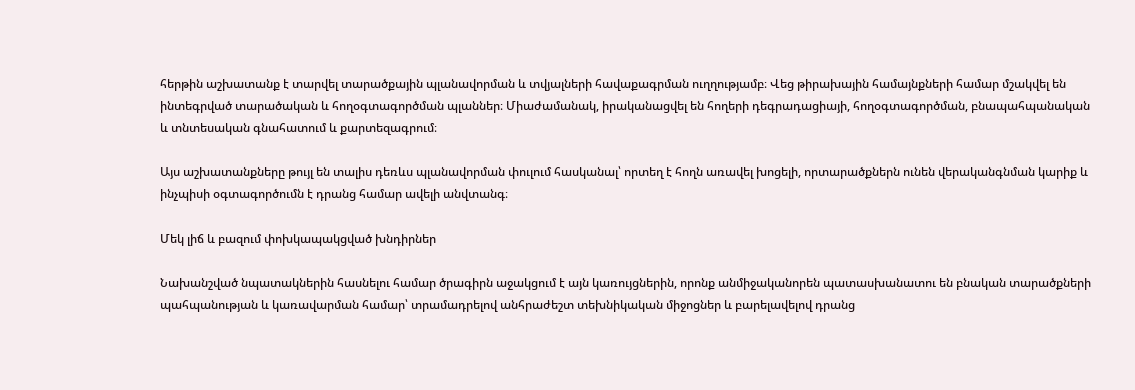հերթին աշխատանք է տարվել տարածքային պլանավորման և տվյալների հավաքագրման ուղղությամբ։ Վեց թիրախային համայնքների համար մշակվել են ինտեգրված տարածական և հողօգտագործման պլաններ։ Միաժամանակ, իրականացվել են հողերի դեգրադացիայի, հողօգտագործման, բնապահպանական և տնտեսական գնահատում և քարտեզագրում։

Այս աշխատանքները թույլ են տալիս դեռևս պլանավորման փուլում հասկանալ՝ որտեղ է հողն առավել խոցելի, որտարածքներն ունեն վերականգնման կարիք և ինչպիսի օգտագործումն է դրանց համար ավելի անվտանգ։

Մեկ լիճ և բազում փոխկապակցված խնդիրներ

Նախանշված նպատակներին հասնելու համար ծրագիրն աջակցում է այն կառույցներին, որոնք անմիջականորեն պատասխանատու են բնական տարածքների պահպանության և կառավարման համար՝ տրամադրելով անհրաժեշտ տեխնիկական միջոցներ և բարելավելով դրանց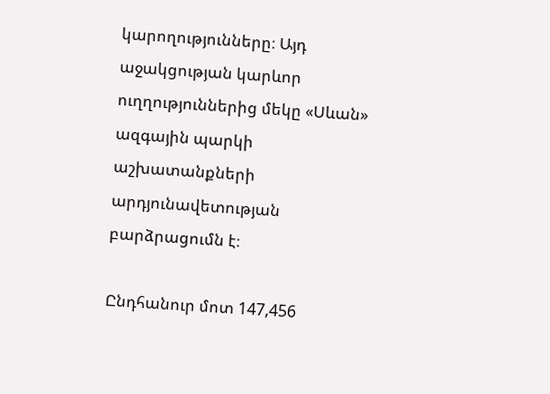կարողությունները։ Այդ աջակցության կարևոր ուղղություններից մեկը «Սևան» ազգային պարկի աշխատանքների արդյունավետության բարձրացումն է։

Ընդհանուր մոտ 147,456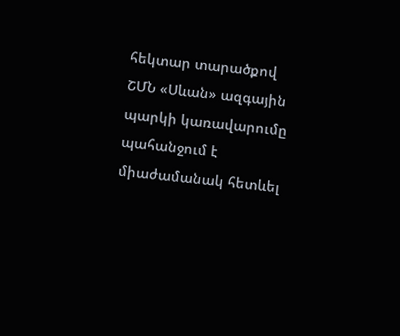հեկտար տարածքով ՇՄՆ «Սևան» ազգային պարկի կառավարումը պահանջում է միաժամանակ հետևել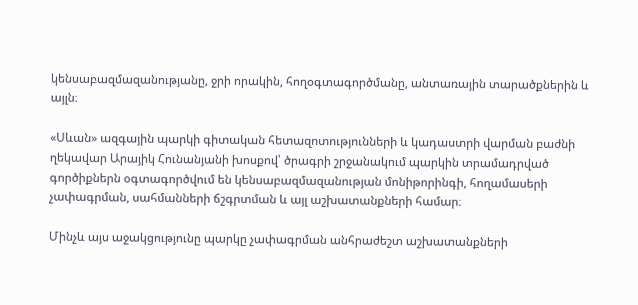կենսաբազմազանությանը, ջրի որակին, հողօգտագործմանը, անտառային տարածքներին և այլն։

«Սևան» ազգային պարկի գիտական հետազոտությունների և կադաստրի վարման բաժնի ղեկավար Արայիկ Հունանյանի խոսքով՝ ծրագրի շրջանակում պարկին տրամադրված գործիքներն օգտագործվում են կենսաբազմազանության մոնիթորինգի, հողամասերի չափագրման, սահմանների ճշգրտման և այլ աշխատանքների համար։

Մինչև այս աջակցությունը պարկը չափագրման անհրաժեշտ աշխատանքների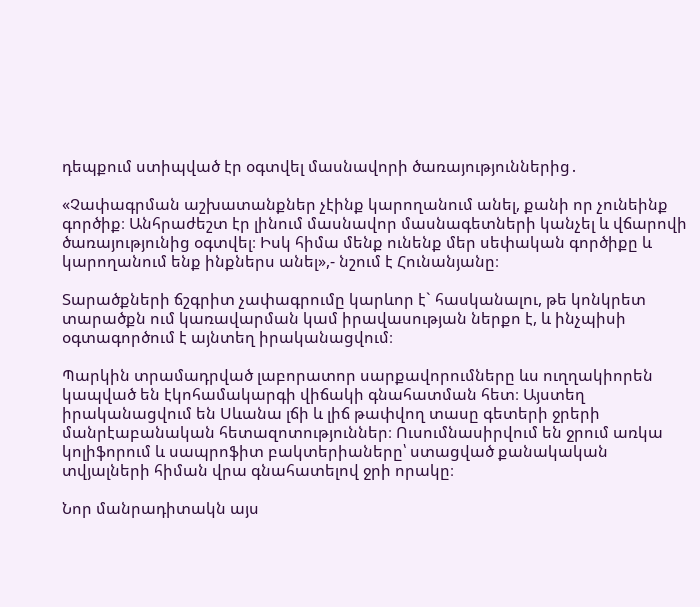դեպքում ստիպված էր օգտվել մասնավորի ծառայություններից․

«Չափագրման աշխատանքներ չէինք կարողանում անել, քանի որ չունեինք գործիք։ Անհրաժեշտ էր լինում մասնավոր մասնագետների կանչել և վճարովի ծառայությունից օգտվել։ Իսկ հիմա մենք ունենք մեր սեփական գործիքը և կարողանում ենք ինքներս անել»,- նշում է Հունանյանը։

Տարածքների ճշգրիտ չափագրումը կարևոր է` հասկանալու, թե կոնկրետ տարածքն ում կառավարման կամ իրավասության ներքո է, և ինչպիսի օգտագործում է այնտեղ իրականացվում։

Պարկին տրամադրված լաբորատոր սարքավորումները ևս ուղղակիորեն կապված են էկոհամակարգի վիճակի գնահատման հետ։ Այստեղ իրականացվում են Սևանա լճի և լիճ թափվող տասը գետերի ջրերի մանրէաբանական հետազոտություններ։ Ուսումնասիրվում են ջրում առկա կոլիֆորում և սապրոֆիտ բակտերիաները՝ ստացված քանակական տվյալների հիման վրա գնահատելով ջրի որակը։

Նոր մանրադիտակն այս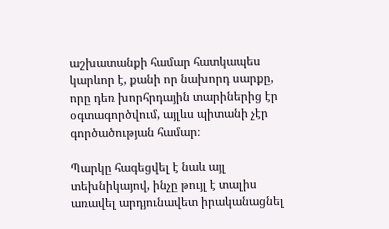աշխատանքի համար հատկապես կարևոր է, քանի որ նախորդ սարքը, որը դեռ խորհրդային տարիներից էր օգտագործվում, այլևս պիտանի չէր գործածության համար։

Պարկը հագեցվել է նաև այլ տեխնիկայով, ինչը թույլ է տալիս առավել արդյունավետ իրականացնել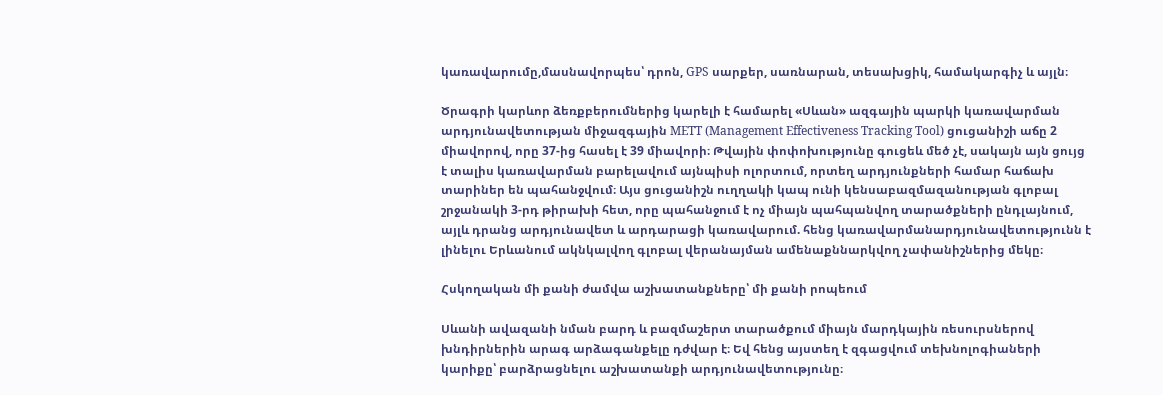կառավարումը,մասնավորպես՝ դրոն, GPS սարքեր, սառնարան, տեսախցիկ, համակարգիչ և այլն։

Ծրագրի կարևոր ձեռքբերումներից կարելի է համարել «Սևան» ազգային պարկի կառավարման արդյունավետության միջազգային METT (Management Effectiveness Tracking Tool) ցուցանիշի աճը 2 միավորով, որը 37-ից հասել է 39 միավորի։ Թվային փոփոխությունը գուցեև մեծ չէ, սակայն այն ցույց է տալիս կառավարման բարելավում այնպիսի ոլորտում, որտեղ արդյունքների համար հաճախ տարիներ են պահանջվում։ Այս ցուցանիշն ուղղակի կապ ունի կենսաբազմազանության գլոբալ շրջանակի 3-րդ թիրախի հետ, որը պահանջում է ոչ միայն պահպանվող տարածքների ընդլայնում, այլև դրանց արդյունավետ և արդարացի կառավարում. հենց կառավարմանարդյունավետությունն է լինելու Երևանում ակնկալվող գլոբալ վերանայման ամենաքննարկվող չափանիշներից մեկը։

Հսկողական մի քանի ժամվա աշխատանքները՝ մի քանի րոպեում

Սևանի ավազանի նման բարդ և բազմաշերտ տարածքում միայն մարդկային ռեսուրսներով խնդիրներին արագ արձագանքելը դժվար է։ Եվ հենց այստեղ է զգացվում տեխնոլոգիաների կարիքը՝ բարձրացնելու աշխատանքի արդյունավետությունը։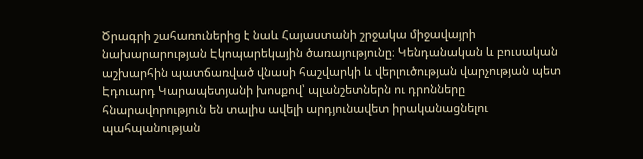Ծրագրի շահառուներից է նաև Հայաստանի շրջակա միջավայրի նախարարության Էկոպարեկային ծառայությունը։ Կենդանական և բուսական աշխարհին պատճառված վնասի հաշվարկի և վերլուծության վարչության պետ Էդուարդ Կարապետյանի խոսքով՝ պլանշետներն ու դրոնները հնարավորություն են տալիս ավելի արդյունավետ իրականացնելու պահպանության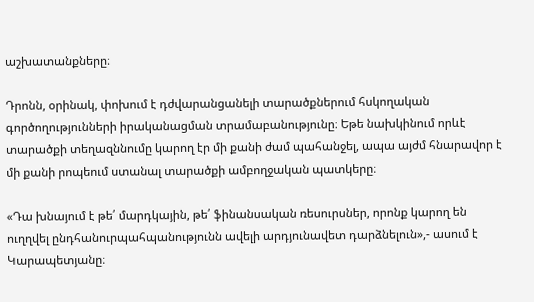աշխատանքները։

Դրոնն, օրինակ, փոխում է դժվարանցանելի տարածքներում հսկողական գործողությունների իրականացման տրամաբանությունը։ Եթե նախկինում որևէ տարածքի տեղազննումը կարող էր մի քանի ժամ պահանջել, ապա այժմ հնարավոր է մի քանի րոպեում ստանալ տարածքի ամբողջական պատկերը։

«Դա խնայում է թե՛ մարդկային, թե՛ ֆինանսական ռեսուրսներ, որոնք կարող են ուղղվել ընդհանուրպահպանությունն ավելի արդյունավետ դարձնելուն»,- ասում է Կարապետյանը։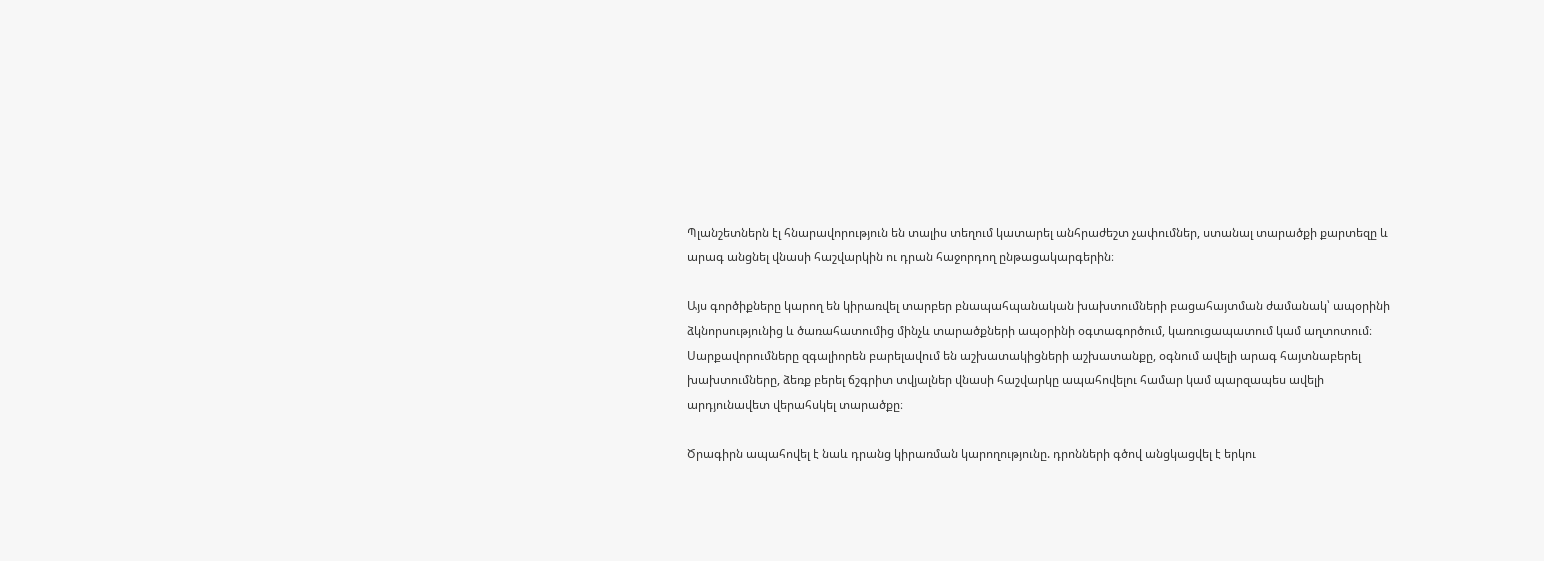Պլանշետներն էլ հնարավորություն են տալիս տեղում կատարել անհրաժեշտ չափումներ, ստանալ տարածքի քարտեզը և արագ անցնել վնասի հաշվարկին ու դրան հաջորդող ընթացակարգերին։

Այս գործիքները կարող են կիրառվել տարբեր բնապահպանական խախտումների բացահայտման ժամանակ՝ ապօրինի ձկնորսությունից և ծառահատումից մինչև տարածքների ապօրինի օգտագործում, կառուցապատում կամ աղտոտում։ Սարքավորումները զգալիորեն բարելավում են աշխատակիցների աշխատանքը, օգնում ավելի արագ հայտնաբերել խախտումները, ձեռք բերել ճշգրիտ տվյալներ վնասի հաշվարկը ապահովելու համար կամ պարզապես ավելի արդյունավետ վերահսկել տարածքը։

Ծրագիրն ապահովել է նաև դրանց կիրառման կարողությունը. դրոնների գծով անցկացվել է երկու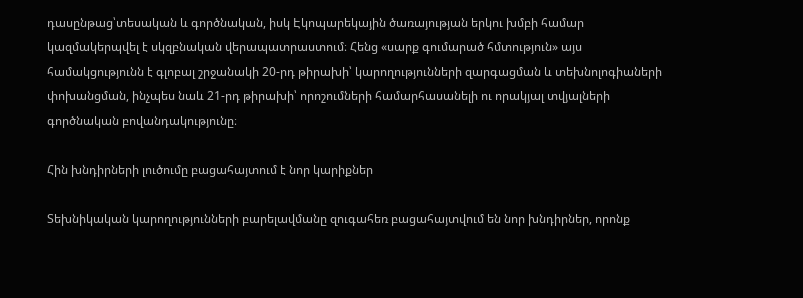դասընթաց՝տեսական և գործնական, իսկ Էկոպարեկային ծառայության երկու խմբի համար կազմակերպվել է սկզբնական վերապատրաստում։ Հենց «սարք գումարած հմտություն» այս համակցությունն է գլոբալ շրջանակի 20-րդ թիրախի՝ կարողությունների զարգացման և տեխնոլոգիաների փոխանցման, ինչպես նաև 21-րդ թիրախի՝ որոշումների համարհասանելի ու որակյալ տվյալների գործնական բովանդակությունը։

Հին խնդիրների լուծումը բացահայտում է նոր կարիքներ

Տեխնիկական կարողությունների բարելավմանը զուգահեռ բացահայտվում են նոր խնդիրներ, որոնք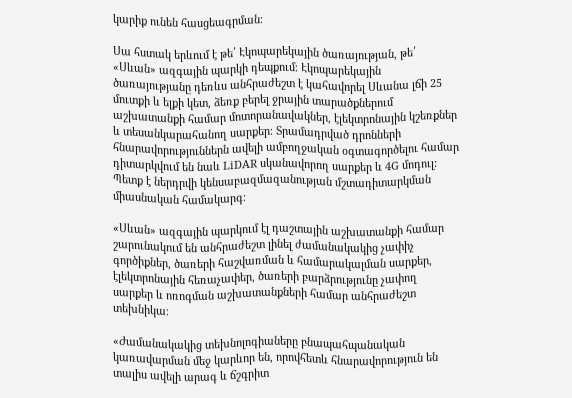կարիք ունեն հասցեագրման։

Սա հստակ երևում է թե՛ Էկոպարեկային ծառայության, թե՛ «Սևան» ազգային պարկի դեպքում։ Էկոպարեկային ծառայությանը դեռևս անհրաժեշտ է կահավորել Սևանա լճի 25 մուտքի և ելքի կետ, ձեռք բերել ջրային տարածքներում աշխատանքի համար մոտորանավակներ, էլեկտրոնային կշեռքներ և տեսանկարահանող սարքեր։ Տրամադրված դրոնների հնարավորություններն ավելի ամբողջական օգտագործելու համար դիտարկվում են նաև LiDAR սկանավորող սարքեր և 4G մոդուլ: Պետք է ներդրվի կենսաբազմազանության մշտադիտարկման միասնական համակարգ։

«Սևան» ազգային պարկում էլ դաշտային աշխատանքի համար շարունակում են անհրաժեշտ լինել ժամանակակից չափիչ գործիքներ, ծառերի հաշվառման և համարակալման սարքեր, էլեկտրոնային հեռաչափեր, ծառերի բարձրությունը չափող սարքեր և ոռոգման աշխատանքների համար անհրաժեշտ տեխնիկա։

«Ժամանակակից տեխնոլոգիաները բնապահպանական կառավարման մեջ կարևոր են, որովհետև հնարավորություն են տալիս ավելի արագ և ճշգրիտ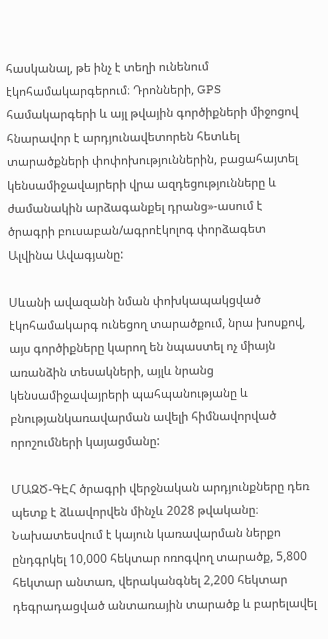հասկանալ, թե ինչ է տեղի ունենում էկոհամակարգերում։ Դրոնների, GPS համակարգերի և այլ թվային գործիքների միջոցով հնարավոր է արդյունավետորեն հետևել տարածքների փոփոխություններին, բացահայտել կենսամիջավայրերի վրա ազդեցությունները և ժամանակին արձագանքել դրանց»-ասում է ծրագրի բուսաբան/ագրոէկոլոգ փորձագետ Ալվինա Ավագյանը:

Սևանի ավազանի նման փոխկապակցված էկոհամակարգ ունեցող տարածքում, նրա խոսքով, այս գործիքները կարող են նպաստել ոչ միայն առանձին տեսակների, այլև նրանց կենսամիջավայրերի պահպանությանը և բնությանկառավարման ավելի հիմնավորված որոշումների կայացմանը:

ՄԱԶԾ-ԳԷՀ ծրագրի վերջնական արդյունքները դեռ պետք է ձևավորվեն մինչև 2028 թվականը։ Նախատեսվում է կայուն կառավարման ներքո ընդգրկել 10,000 հեկտար ոռոգվող տարածք, 5,800 հեկտար անտառ, վերականգնել 2,200 հեկտար դեգրադացված անտառային տարածք և բարելավել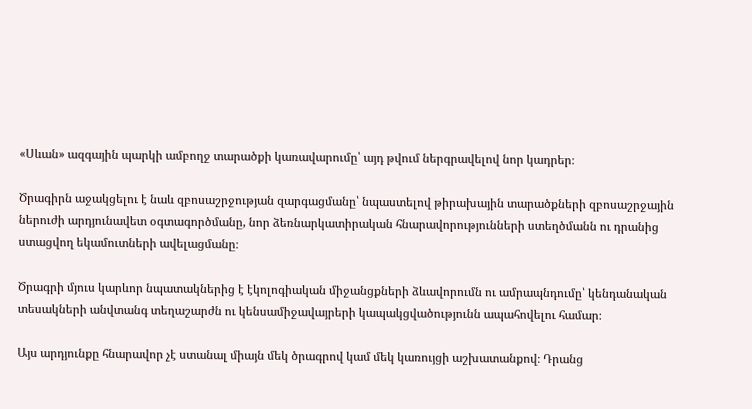«Սևան» ազգային պարկի ամբողջ տարածքի կառավարումը՝ այդ թվում ներգրավելով նոր կադրեր։

Ծրագիրն աջակցելու է նաև զբոսաշրջության զարգացմանը՝ նպաստելով թիրախային տարածքների զբոսաշրջային ներուժի արդյունավետ օգտագործմանը, նոր ձեռնարկատիրական հնարավորությունների ստեղծմանն ու դրանից ստացվող եկամուտների ավելացմանը։

Ծրագրի մյուս կարևոր նպատակներից է էկոլոգիական միջանցքների ձևավորումն ու ամրապնդումը՝ կենդանական տեսակների անվտանգ տեղաշարժն ու կենսամիջավայրերի կապակցվածությունն ապահովելու համար։

Այս արդյունքը հնարավոր չէ ստանալ միայն մեկ ծրագրով կամ մեկ կառույցի աշխատանքով։ Դրանց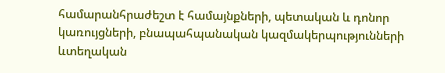համարանհրաժեշտ է համայնքների, պետական և դոնոր կառույցների, բնապահպանական կազմակերպությունների ևտեղական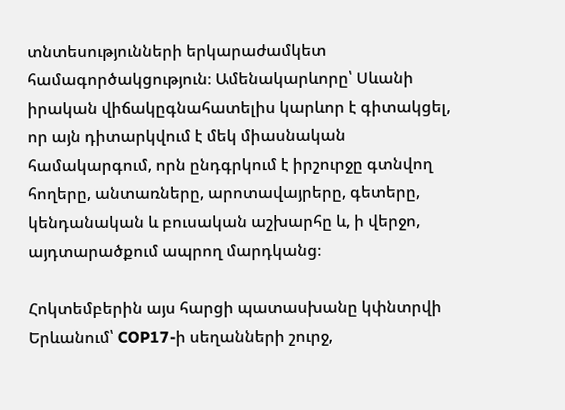տնտեսությունների երկարաժամկետ համագործակցություն։ Ամենակարևորը՝ Սևանի իրական վիճակըգնահատելիս կարևոր է գիտակցել, որ այն դիտարկվում է մեկ միասնական համակարգում, որն ընդգրկում է իրշուրջը գտնվող հողերը, անտառները, արոտավայրերը, գետերը, կենդանական և բուսական աշխարհը և, ի վերջո, այդտարածքում ապրող մարդկանց։

Հոկտեմբերին այս հարցի պատասխանը կփնտրվի Երևանում՝ COP17-ի սեղանների շուրջ,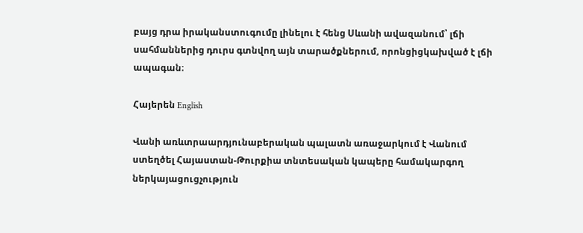բայց դրա իրականստուգումը լինելու է հենց Սևանի ավազանում՝ լճի սահմաններից դուրս գտնվող այն տարածքներում, որոնցիցկախված է լճի ապագան։

Հայերեն English

Վանի առևտրաարդյունաբերական պալատն առաջարկում է Վանում ստեղծել Հայաստան-Թուրքիա տնտեսական կապերը համակարգող ներկայացուցչություն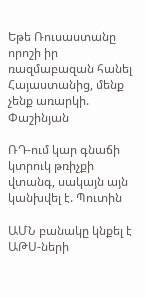Եթե Ռուսաստանը որոշի իր ռազմաբազան հանել Հայաստանից, մենք չենք առարկի. Փաշինյան

ՌԴ-ում կար գնաճի կտրուկ թռիչքի վտանգ, սակայն այն կանխվել է. Պուտին

ԱՄՆ բանակը կնքել է ԱԹՍ-ների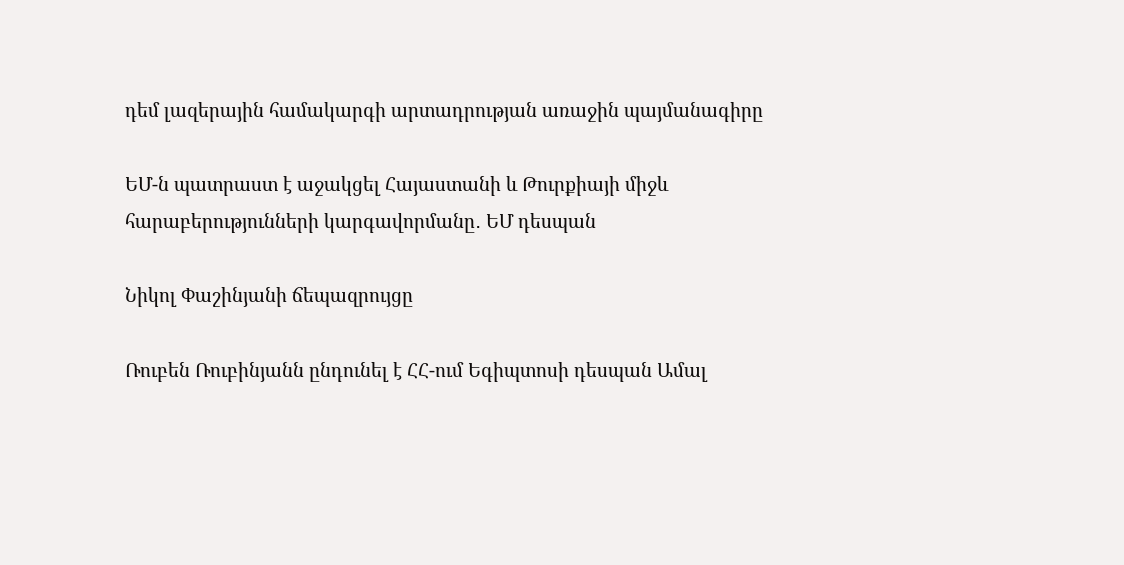դեմ լազերային համակարգի արտադրության առաջին պայմանագիրը

ԵՄ-ն պատրաստ է աջակցել Հայաստանի և Թուրքիայի միջև հարաբերությունների կարգավորմանը․ ԵՄ դեսպան

Նիկոլ Փաշինյանի ճեպազրույցը

Ռուբեն Ռուբինյանն ընդունել է ՀՀ-ում Եգիպտոսի դեսպան Ամալ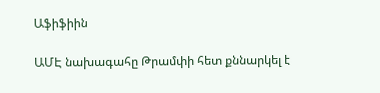Աֆիֆիին

ԱՄԷ նախագահը Թրամփի հետ քննարկել է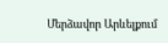Մերձավոր Արևելքում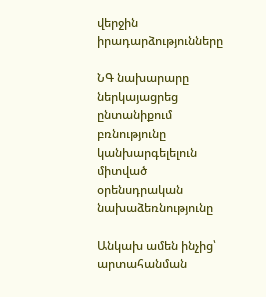վերջին իրադարձությունները

ՆԳ նախարարը ներկայացրեց ընտանիքում բռնությունը կանխարգելելուն միտված օրենսդրական նախաձեռնությունը

Անկախ ամեն ինչից՝ արտահանման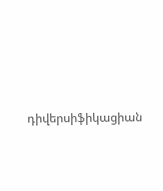դիվերսիֆիկացիան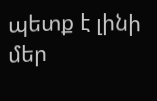պետք է լինի մեր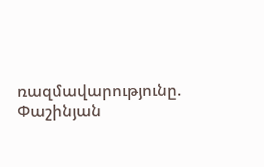ռազմավարությունը. Փաշինյան